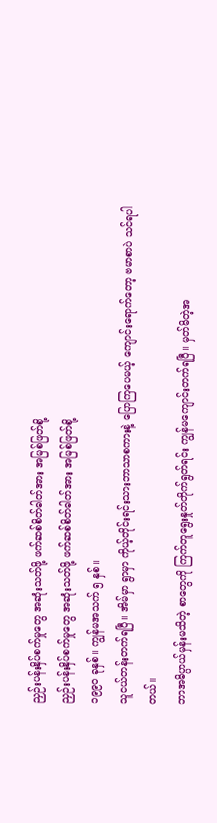ညှဉ်းပန်းနှိပ်စက်မှုတွေ အဆုံးသတ်ဖို့ ဖက်ဆစ်စိတ်ဓါတ်အား အမြစ်ဖြတ်စို့
ညှဉ်းပန်းနှိပ်စက်မှုတွေ အဆုံးသတ်ဖို့ ဖက်ဆစ်စိတ်ဓါတ်အား အမြစ်ဖြတ်စို့
၁၉၉၀ ခုနှစ်။ ကျွန်မအသက် ၅ နှစ်။
သူငယ်တန်းတက်ရပြီ။ အိမ်မှာ ရွာမှာ ကိုယ့်တိုင်းရင်းသားဘာသာစကားနဲ့ ပြောကြပေမယ့် ကျောင်းရောက်တော့ ဗမာစာပဲ သင်ရပါတယ်။
ဘာအဓိပ္ပာယ်မှန်းမသိတဲ့ စာတွေကို ကြက်တူရွေးနှုတ်တိုက်ရွတ်ရင်း ကျွန်မကျောင်းတက်ရပြီ။ မှတ်မိတဲ့အ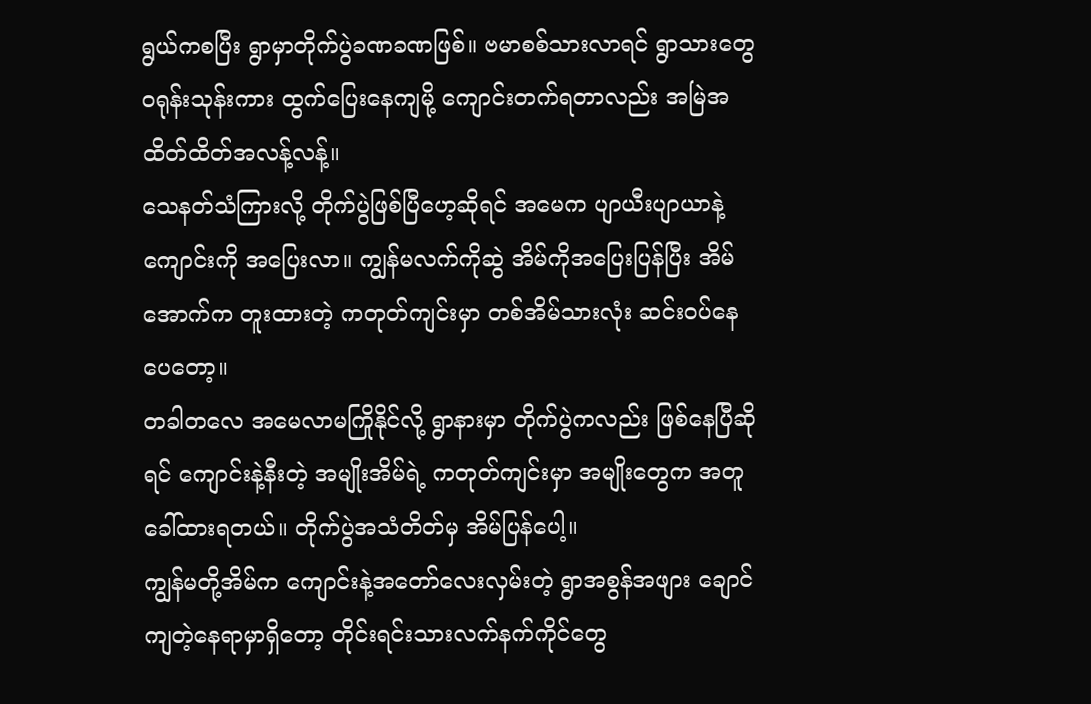ရွယ်ကစပြီး ရွာမှာတိုက်ပွဲခဏခဏဖြစ်။ ဗမာစစ်သားလာရင် ရွာသားတွေ ဝရုန်းသုန်းကား ထွက်ပြေးနေကျမို့ ကျောင်းတက်ရတာလည်း အမြဲအထိတ်ထိတ်အလန့်လန့်။
သေနတ်သံကြားလို့ တိုက်ပွဲဖြစ်ပြီဟေ့ဆိုရင် အမေက ပျာယီးပျာယာနဲ့ ကျောင်းကို အပြေးလာ။ ကျွန်မလက်ကိုဆွဲ အိမ်ကိုအပြေးပြန်ပြီး အိမ်အောက်က တူးထားတဲ့ ကတုတ်ကျင်းမှာ တစ်အိမ်သားလုံး ဆင်းဝပ်နေပေတော့။
တခါတလေ အမေလာမကြိုနိုင်လို့ ရွာနားမှာ တိုက်ပွဲကလည်း ဖြစ်နေပြီဆိုရင် ကျောင်းနဲ့နီးတဲ့ အမျိုးအိမ်ရဲ့ ကတုတ်ကျင်းမှာ အမျိုးတွေက အတူခေါ်ထားရတယ်။ တိုက်ပွဲအသံတိတ်မှ အိမ်ပြန်ပေါ့။
ကျွန်မတို့အိမ်က ကျောင်းနဲ့အတော်လေးလှမ်းတဲ့ ရွာအစွန်အဖျား ချောင်ကျတဲ့နေရာမှာရှိတော့ တိုင်းရင်းသားလက်နက်ကိုင်တွေ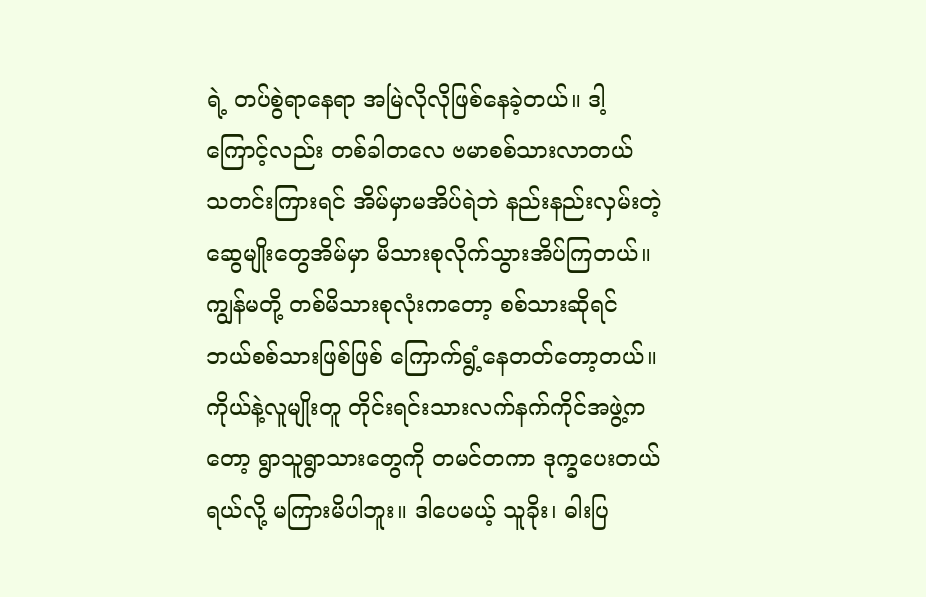ရဲ့ တပ်စွဲရာနေရာ အမြဲလိုလိုဖြစ်နေခဲ့တယ်။ ဒါ့ကြောင့်လည်း တစ်ခါတလေ ဗမာစစ်သားလာတယ် သတင်းကြားရင် အိမ်မှာမအိပ်ရဲဘဲ နည်းနည်းလှမ်းတဲ့ ဆွေမျိုးတွေအိမ်မှာ မိသားစုလိုက်သွားအိပ်ကြတယ်။
ကျွန်မတို့ တစ်မိသားစုလုံးကတော့ စစ်သားဆိုရင် ဘယ်စစ်သားဖြစ်ဖြစ် ကြောက်ရွံ့နေတတ်တော့တယ်။ ကိုယ်နဲ့လူမျိုးတူ တိုင်းရင်းသားလက်နက်ကိုင်အဖွဲ့ကတော့ ရွာသူရွာသားတွေကို တမင်တကာ ဒုက္ခပေးတယ်ရယ်လို့ မကြားမိပါဘူး။ ဒါပေမယ့် သူခိုး၊ ဓါးပြ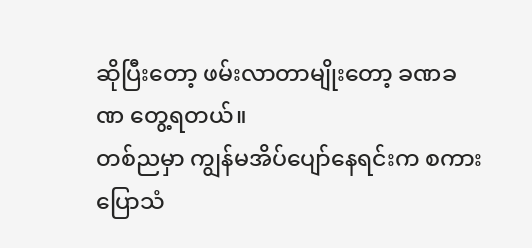ဆိုပြီးတော့ ဖမ်းလာတာမျိုးတော့ ခဏခဏ တွေ့ရတယ်။
တစ်ညမှာ ကျွန်မအိပ်ပျော်နေရင်းက စကားပြောသံ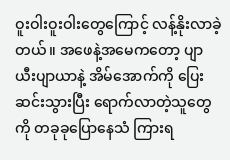ဝူးဝါးဝူးဝါးတွေကြောင့် လန့်နိုးလာခဲ့တယ်။ အဖေနဲ့အမေကတော့ ပျာယီးပျာယာနဲ့ အိမ်အောက်ကို ပြေးဆင်းသွားပြီး ရောက်လာတဲ့သူတွေကို တခုခုပြောနေသံ ကြားရ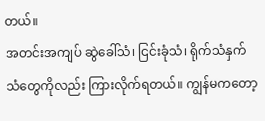တယ်။
အတင်းအကျပ် ဆွဲခေါ်သံ၊ ငြင်းခုံသံ၊ ရိုက်သံနှက်သံတွေကိုလည်း ကြားလိုက်ရတယ်။ ကျွန်မကတော့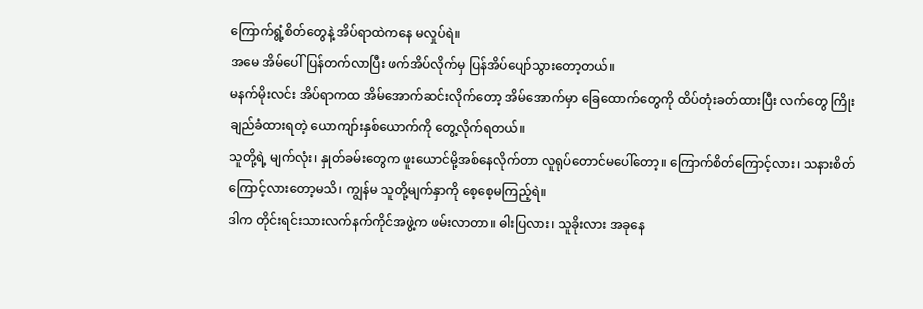ကြောက်ရွံ့စိတ်တွေနဲ့ အိပ်ရာထဲကနေ မလှုပ်ရဲ။
အမေ အိမ်ပေါ်ပြန်တက်လာပြီး ဖက်အိပ်လိုက်မှ ပြန်အိပ်ပျော်သွားတော့တယ်။
မနက်မိုးလင်း အိပ်ရာကထ အိမ်အောက်ဆင်းလိုက်တော့ အိမ်အောက်မှာ ခြေထောက်တွေကို ထိပ်တုံးခတ်ထားပြီး လက်တွေ ကြိုးချည်ခံထားရတဲ့ ယောကျာ်းနှစ်ယောက်ကို တွေ့လိုက်ရတယ်။
သူတို့ရဲ့ မျက်လုံး၊ နှုတ်ခမ်းတွေက ဖူးယောင်မို့အစ်နေလိုက်တာ လူရုပ်တောင်မပေါ်တော့။ ကြောက်စိတ်ကြောင့်လား၊ သနားစိတ်ကြောင့်လားတော့မသိ၊ ကျွန်မ သူတို့မျက်နှာကို စေ့စေ့မကြည့်ရဲ။
ဒါက တိုင်းရင်းသားလက်နက်ကိုင်အဖွဲ့က ဖမ်းလာတာ။ ဓါးပြလား၊ သူခိုးလား အခုနေ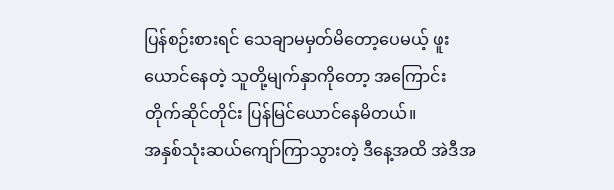ပြန်စဉ်းစားရင် သေချာမမှတ်မိတော့ပေမယ့် ဖူးယောင်နေတဲ့ သူတို့မျက်နှာကိုတော့ အကြောင်းတိုက်ဆိုင်တိုင်း ပြန်မြင်ယောင်နေမိတယ်။
အနှစ်သုံးဆယ်ကျော်ကြာသွားတဲ့ ဒီနေ့အထိ အဲဒီအ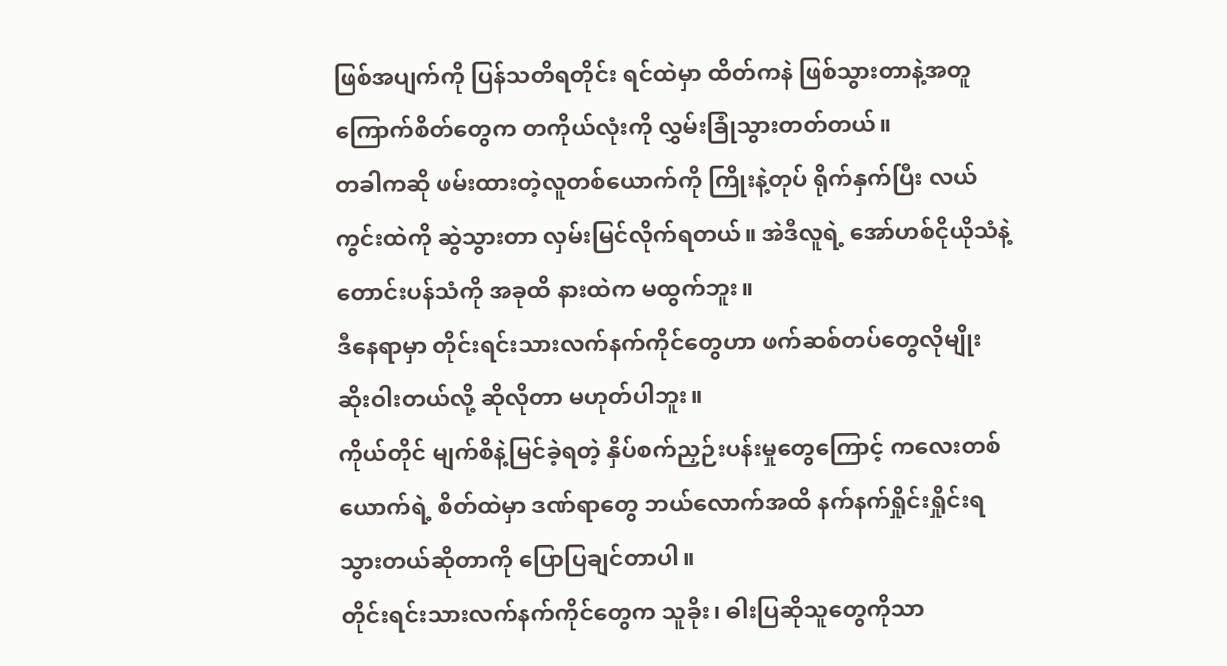ဖြစ်အပျက်ကို ပြန်သတိရတိုင်း ရင်ထဲမှာ ထိတ်ကနဲ ဖြစ်သွားတာနဲ့အတူ ကြောက်စိတ်တွေက တကိုယ်လုံးကို လွှမ်းခြုံသွားတတ်တယ်။
တခါကဆို ဖမ်းထားတဲ့လူတစ်ယောက်ကို ကြိုးနဲ့တုပ် ရိုက်နှက်ပြီး လယ်ကွင်းထဲကို ဆွဲသွားတာ လှမ်းမြင်လိုက်ရတယ်။ အဲဒီလူရဲ့ အော်ဟစ်ငိုယိုသံနဲ့ တောင်းပန်သံကို အခုထိ နားထဲက မထွက်ဘူး။
ဒီနေရာမှာ တိုင်းရင်းသားလက်နက်ကိုင်တွေဟာ ဖက်ဆစ်တပ်တွေလိုမျိုး ဆိုးဝါးတယ်လို့ ဆိုလိုတာ မဟုတ်ပါဘူး။
ကိုယ်တိုင် မျက်စိနဲ့မြင်ခဲ့ရတဲ့ နှိပ်စက်ညှဉ်းပန်းမှုတွေကြောင့် ကလေးတစ်ယောက်ရဲ့ စိတ်ထဲမှာ ဒဏ်ရာတွေ ဘယ်လောက်အထိ နက်နက်ရှိုင်းရှိုင်းရသွားတယ်ဆိုတာကို ပြောပြချင်တာပါ။
တိုင်းရင်းသားလက်နက်ကိုင်တွေက သူခိုး၊ ဓါးပြဆိုသူတွေကိုသာ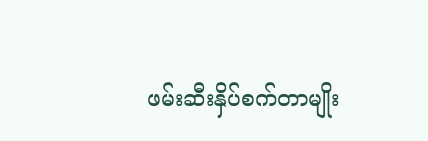ဖမ်းဆီးနှိပ်စက်တာမျိုး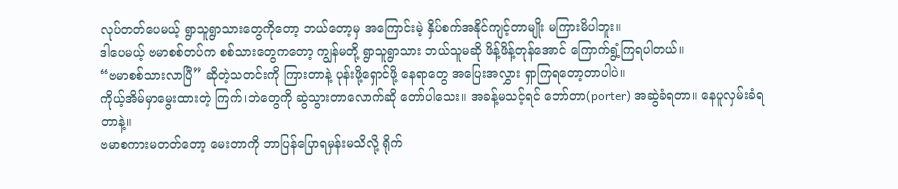လုပ်တတ်ပေမယ့် ရွာသူရွာသားတွေကိုတော့ ဘယ်တော့မှ အကြောင်းမဲ့ နှိပ်စက်အနိုင်ကျင့်တာမျိုး မကြားမိပါဘူး။
ဒါပေမယ့် ဗမာစစ်တပ်က စစ်သားတွေကတော့ ကျွန်မတို့ ရွာသူရွာသား ဘယ်သူမဆို ဖိန့်ဖိန့်တုန်အောင် ကြောက်ရွံ့ကြရပါတယ်။
“ဗမာစစ်သားလာပြီ” ဆိုတဲ့သတင်းကို ကြားတာနဲ့ ပုန်းဖို့ရှောင်ဖို့ နေရာတွေ အပြေးအလွှား ရှာကြရတော့တာပါပဲ။
ကိုယ့်အိမ်မှာမွေးထားတဲ့ ကြက်၊ဘဲတွေကို ဆွဲသွားတာလောက်ဆို တော်ပါသေး။ အခန့်မသင့်ရင် ဘော်တာ(porter) အဆွဲခံရတာ။ နေပူလှမ်းခံရတာနဲ့။
ဗမာစကားမတတ်တော့ မေးတာကို ဘာပြန်ပြောရမှန်းမသိလို့ ရိုက်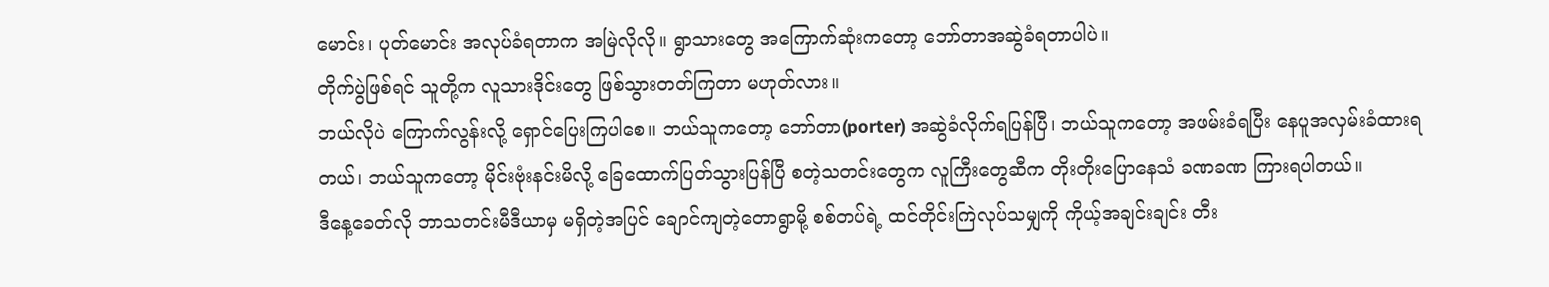မောင်း၊ ပုတ်မောင်း အလုပ်ခံရတာက အမြဲလိုလို။ ရွာသားတွေ အကြောက်ဆုံးကတော့ ဘော်တာအဆွဲခံရတာပါပဲ။
တိုက်ပွဲဖြစ်ရင် သူတို့က လူသားဒိုင်းတွေ ဖြစ်သွားတတ်ကြတာ မဟုတ်လား။
ဘယ်လိုပဲ ကြောက်လွန်းလို့ ရှောင်ပြေးကြပါစေ။ ဘယ်သူကတော့ ဘော်တာ(porter) အဆွဲခံလိုက်ရပြန်ပြီ၊ ဘယ်သူကတော့ အဖမ်းခံရပြီး နေပူအလှမ်းခံထားရတယ်၊ ဘယ်သူကတော့ မိုင်းဗုံးနင်းမိလို့ ခြေထောက်ပြတ်သွားပြန်ပြီ စတဲ့သတင်းတွေက လူကြီးတွေဆီက တိုးတိုးပြောနေသံ ခဏခဏ ကြားရပါတယ်။
ဒီနေ့ခေတ်လို ဘာသတင်းမီဒီယာမှ မရှိတဲ့အပြင် ချောင်ကျတဲ့တောရွာမို့ စစ်တပ်ရဲ့ ထင်တိုင်းကြဲလုပ်သမျှကို ကိုယ့်အချင်းချင်း တီး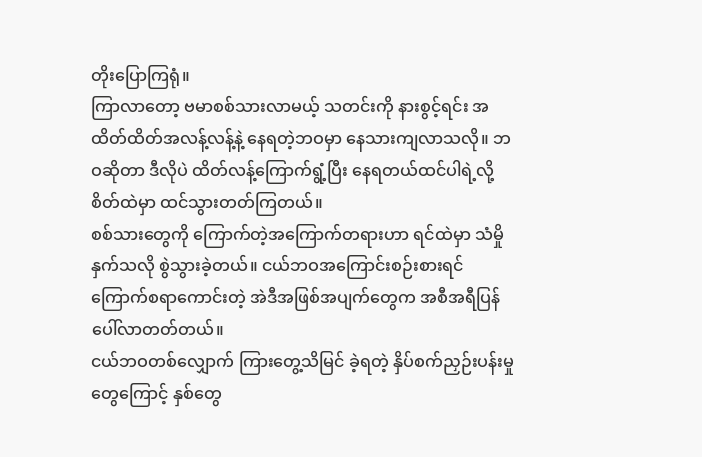တိုးပြောကြရုံ။
ကြာလာတော့ ဗမာစစ်သားလာမယ့် သတင်းကို နားစွင့်ရင်း အထိတ်ထိတ်အလန့်လန့်နဲ့ နေရတဲ့ဘဝမှာ နေသားကျလာသလို။ ဘဝဆိုတာ ဒီလိုပဲ ထိတ်လန့်ကြောက်ရွံ့ပြီး နေရတယ်ထင်ပါရဲ့လို့ စိတ်ထဲမှာ ထင်သွားတတ်ကြတယ်။
စစ်သားတွေကို ကြောက်တဲ့အကြောက်တရားဟာ ရင်ထဲမှာ သံမှိုနှက်သလို စွဲသွားခဲ့တယ်။ ငယ်ဘဝအကြောင်းစဉ်းစားရင် ကြောက်စရာကောင်းတဲ့ အဲဒီအဖြစ်အပျက်တွေက အစီအရီပြန်ပေါ်လာတတ်တယ်။
ငယ်ဘဝတစ်လျှောက် ကြားတွေ့သိမြင် ခဲ့ရတဲ့ နှိပ်စက်ညှဉ်းပန်းမှုတွေကြောင့် နှစ်တွေ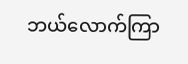ဘယ်လောက်ကြာ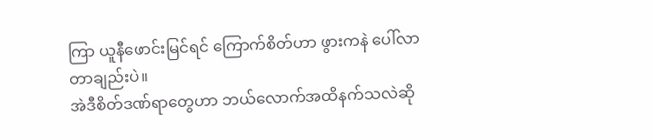ကြာ ယူနီဖောင်းမြင်ရင် ကြောက်စိတ်ဟာ ဖွားကနဲ ပေါ်လာတာချည်းပဲ။
အဲဒီစိတ်ဒဏ်ရာတွေဟာ ဘယ်လောက်အထိနက်သလဲဆို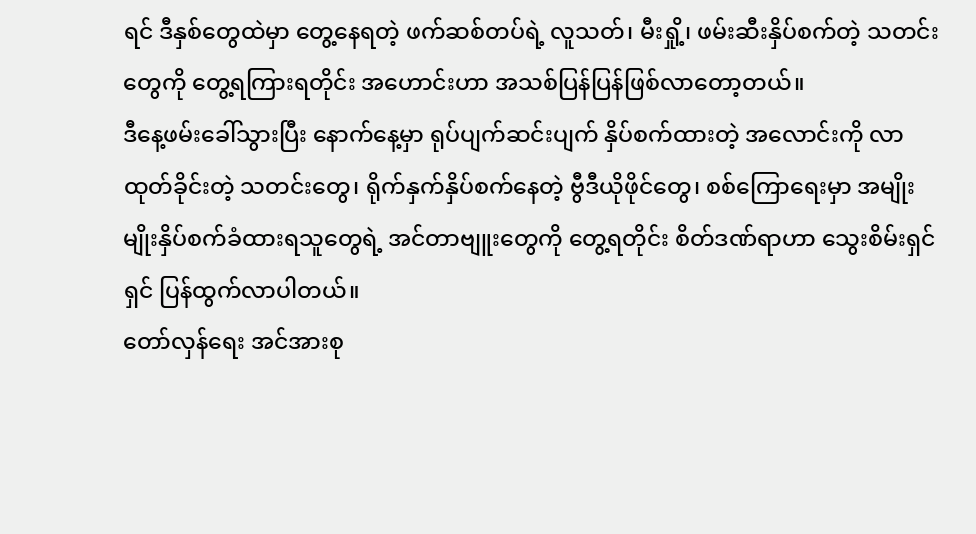ရင် ဒီနှစ်တွေထဲမှာ တွေ့နေရတဲ့ ဖက်ဆစ်တပ်ရဲ့ လူသတ်၊ မီးရှို့၊ ဖမ်းဆီးနှိပ်စက်တဲ့ သတင်းတွေကို တွေ့ရကြားရတိုင်း အဟောင်းဟာ အသစ်ပြန်ပြန်ဖြစ်လာတော့တယ်။
ဒီနေ့ဖမ်းခေါ်သွားပြီး နောက်နေ့မှာ ရုပ်ပျက်ဆင်းပျက် နှိပ်စက်ထားတဲ့ အလောင်းကို လာထုတ်ခိုင်းတဲ့ သတင်းတွေ၊ ရိုက်နှက်နှိပ်စက်နေတဲ့ ဗွီဒီယိုဖိုင်တွေ၊ စစ်ကြောရေးမှာ အမျိုးမျိုးနှိပ်စက်ခံထားရသူတွေရဲ့ အင်တာဗျူးတွေကို တွေ့ရတိုင်း စိတ်ဒဏ်ရာဟာ သွေးစိမ်းရှင်ရှင် ပြန်ထွက်လာပါတယ်။
တော်လှန်ရေး အင်အားစု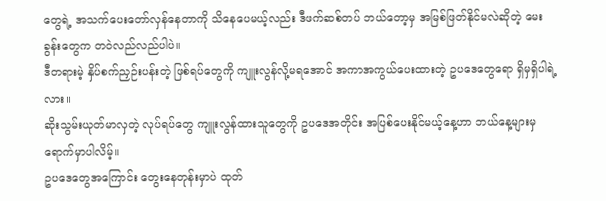တွေရဲ့ အသက်ပေးတော်လှန်နေတာကို သိနေပေမယ့်လည်း ဒီဖက်ဆစ်တပ် ဘယ်တော့မှ အမြစ်ဖြတ်နိုင်မလဲဆိုတဲ့ မေးခွန်းတွေက တဝဲလည်လည်ပါပဲ။
ဒီတရားမဲ့ နှိပ်စက်ညှဉ်းပန်းတဲ့ ဖြစ်ရပ်တွေကို ကျူးလွန်လို့မရအောင် အကာအကွယ်ပေးထားတဲ့ ဥပဒေတွေရော ရှိမှရှိပါရဲ့လား။
ဆိုးသွမ်းယုတ်မာလှတဲ့ လုပ်ရပ်တွေ ကျူးလွန်ထားသူတွေကို ဥပဒေအတိုင်း အပြစ်ပေးနိုင်မယ့်နေ့ဟာ ဘယ်နေ့များမှ ရောက်မှာပါလိမ့်။
ဥပဒေတွေအကြောင်း တွေးနေတုန်းမှာပဲ ထုတ်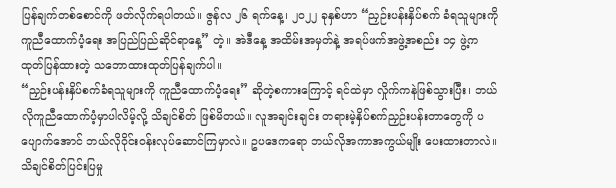ပြန်ချက်တစ်စောင်ကို ဖတ်လိုက်ရပါတယ်။ ဇွန်လ ၂၆ ရက်နေ့၊ ၂၀၂၂ ခုနှစ်ဟာ “ညှဉ်းပန်းနှိပ်စက် ခံရသူများကို ကူညီထောက်ပံ့ရေး အပြည်ပြည်ဆိုင်ရာနေ့” တဲ့။ အဲဒီနေ့ အထိမ်းအမှတ်နဲ့ အရပ်ဖက်အဖွဲ့အစည်း ၁၄ ဖွဲ့က ထုတ်ပြန်ထားတဲ့ သဘောထားထုတ်ပြန်ချက်ပါ။
“ညှဉ်းပန်းနှိပ်စက်ခံရသူများကို ကူညီထောက်ပံ့ရေး” ဆိုတဲ့စကားကြောင့် ရင်ထဲမှာ လှိုက်ကနဲဖြစ်သွားပြီး၊ ဘယ်လိုကူညီထောက်ပံ့မှာပါလိမ့်လို့ သိချင်စိတ် ဖြစ်မိတယ်။ လူအချင်းချင်း တရားမဲ့နှိပ်စက်ညှဉ်းပန်းတာတွေကို ပပျောက်အောင် ဘယ်လိုဝိုင်းဝန်းလုပ်ဆောင်ကြမှာလဲ။ ဥပဒေကရော ဘယ်လိုအကာအကွယ်မျိုး ပေးထားတာလဲ။ သိချင်စိတ်ပြင်းပြမှု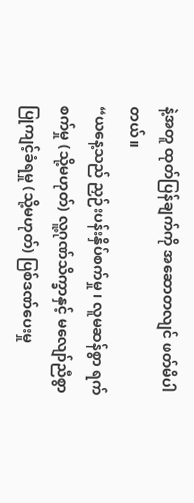နဲ့အတူ ထုတ်ပြန်ချက်ကို အဆောတလျင် ဖတ်မိပါတယ်။
“ယနေ့သည် ညှဉ်းပန်းနှိပ်စက်မှု ၊ လူမဆန်စွာ ရက်စက်မှု (သို့မဟုတ်) လူ့ဂုဏ်သိက္ခာနှင့် မလျော်ညီစွာ ပြုကျင့်ခံရမှု (သို့မဟုတ်) ပြစ်ဒဏ်ပေးမှု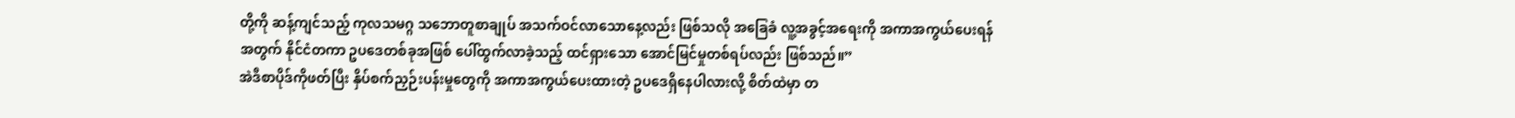တို့ကို ဆန့်ကျင်သည့် ကုလသမဂ္ဂ သဘောတူစာချုပ် အသက်ဝင်လာသောနေ့လည်း ဖြစ်သလို အခြေခံ လူ့အခွင့်အရေးကို အကာအကွယ်ပေးရန်အတွက် နိုင်ငံတကာ ဥပဒေတစ်ခုအဖြစ် ပေါ်ထွက်လာခဲ့သည့် ထင်ရှားသော အောင်မြင်မှုတစ်ရပ်လည်း ဖြစ်သည်။”
အဲဒီစာပိုဒ်ကိုဖတ်ပြီး နှိပ်စက်ညှဉ်းပန်းမှုတွေကို အကာအကွယ်ပေးထားတဲ့ ဥပဒေရှိနေပါလားလို့ စိတ်ထဲမှာ တ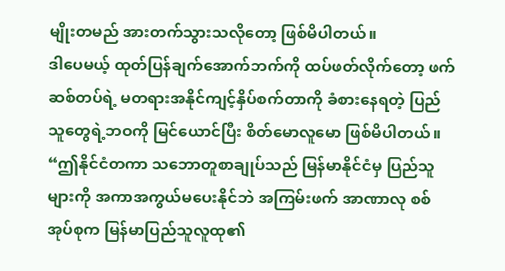မျိုးတမည် အားတက်သွားသလိုတော့ ဖြစ်မိပါတယ်။
ဒါပေမယ့် ထုတ်ပြန်ချက်အောက်ဘက်ကို ထပ်ဖတ်လိုက်တော့ ဖက်ဆစ်တပ်ရဲ့ မတရားအနိုင်ကျင့်နှိပ်စက်တာကို ခံစားနေရတဲ့ ပြည်သူတွေရဲ့ဘဝကို မြင်ယောင်ပြီး စိတ်မောလူမော ဖြစ်မိပါတယ်။
“ဤနိုင်ငံတကာ သဘောတူစာချုပ်သည် မြန်မာနိုင်ငံမှ ပြည်သူများကို အကာအကွယ်မပေးနိုင်ဘဲ အကြမ်းဖက် အာဏာလု စစ်အုပ်စုက မြန်မာပြည်သူလူထု၏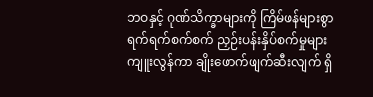ဘဝနှင့် ဂုဏ်သိက္ခာများကို ကြိမ်ဖန်များစွာ ရက်ရက်စက်စက် ညှဉ်းပန်းနှိပ်စက်မှုများ ကျူးလွန်ကာ ချိုးဖောက်ဖျက်ဆီးလျက် ရှိ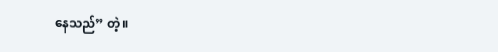နေသည်” တဲ့။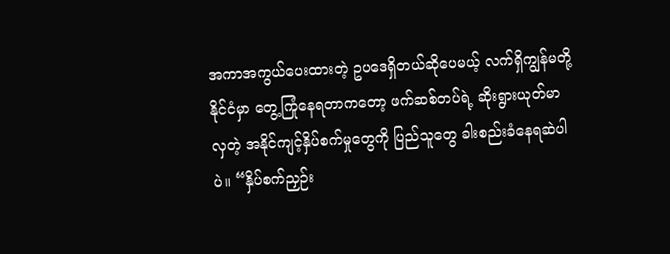အကာအကွယ်ပေးထားတဲ့ ဥပဒေရှိတယ်ဆိုပေမယ့် လက်ရှိကျွန်မတို့နိုင်ငံမှာ တွေ့ကြုံနေရတာကတော့ ဖက်ဆစ်တပ်ရဲ့ ဆိုးရွားယုတ်မာလှတဲ့ အနိုင်ကျင့်နှိပ်စက်မှုတွေကို ပြည်သူတွေ ခါးစည်းခံနေရဆဲပါပဲ။ “နှိပ်စက်ညှဉ်း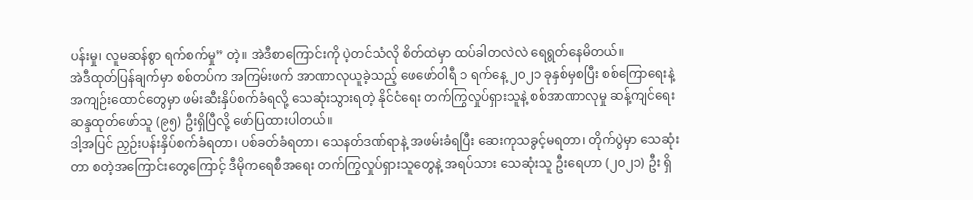ပန်းမှု၊ လူမဆန်စွာ ရက်စက်မှု” တဲ့။ အဲဒီစာကြောင်းကို ပဲ့တင်သံလို စိတ်ထဲမှာ ထပ်ခါတလဲလဲ ရေရွတ်နေမိတယ်။
အဲဒီထုတ်ပြန်ချက်မှာ စစ်တပ်က အကြမ်းဖက် အာဏာလုယူခဲ့သည့် ဖေဖော်ဝါရီ ၁ ရက်နေ့ ၂၀၂၁ ခုနှစ်မှစပြီး စစ်ကြောရေးနဲ့ အကျဉ်းထောင်တွေမှာ ဖမ်းဆီးနှိပ်စက်ခံရလို့ သေဆုံးသွားရတဲ့ နိုင်ငံရေး တက်ကြွလှုပ်ရှားသူနဲ့ စစ်အာဏာလုမှု ဆန့်ကျင်ရေး ဆန္ဒထုတ်ဖော်သူ (၉၅) ဦးရှိပြီလို့ ဖော်ပြထားပါတယ်။
ဒါ့အပြင် ညှဉ်းပန်းနှိပ်စက်ခံရတာ၊ ပစ်ခတ်ခံရတာ၊ သေနတ်ဒဏ်ရာနဲ့ အဖမ်းခံရပြီး ဆေးကုသခွင့်မရတာ၊ တိုက်ပွဲမှာ သေဆုံးတာ စတဲ့အကြောင်းတွေကြောင့် ဒီမိုကရေစီအရေး တက်ကြွလှုပ်ရှားသူတွေနဲ့ အရပ်သား သေဆုံးသူ ဦးရေဟာ (၂၀၂၁) ဦး ရှိ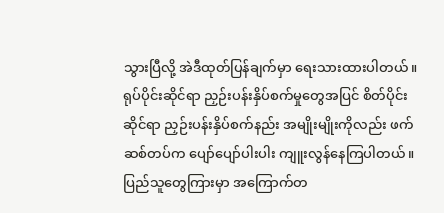သွားပြီလို့ အဲဒီထုတ်ပြန်ချက်မှာ ရေးသားထားပါတယ်။
ရုပ်ပိုင်းဆိုင်ရာ ညှဉ်းပန်းနှိပ်စက်မှုတွေအပြင် စိတ်ပိုင်းဆိုင်ရာ ညှဉ်းပန်းနှိပ်စက်နည်း အမျိုးမျိုးကိုလည်း ဖက်ဆစ်တပ်က ပျော်ပျော်ပါးပါး ကျူးလွန်နေကြပါတယ်။
ပြည်သူတွေကြားမှာ အကြောက်တ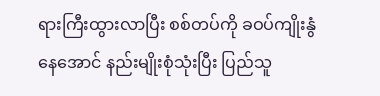ရားကြီးထွားလာပြီး စစ်တပ်ကို ခဝပ်ကျိုးနွံနေအောင် နည်းမျိုးစုံသုံးပြီး ပြည်သူ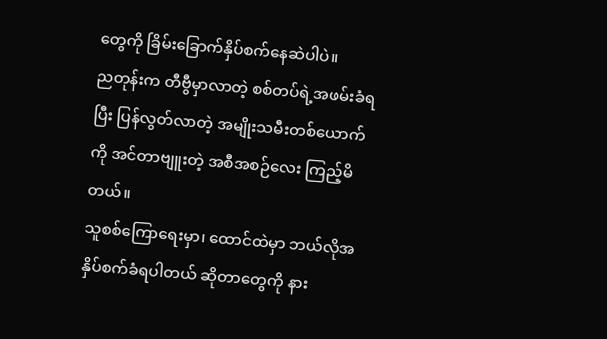တွေကို ခြိမ်းခြောက်နှိပ်စက်နေဆဲပါပဲ။
ညတုန်းက တီဗွီမှာလာတဲ့ စစ်တပ်ရဲ့အဖမ်းခံရပြီး ပြန်လွတ်လာတဲ့ အမျိုးသမီးတစ်ယောက်ကို အင်တာဗျူးတဲ့ အစီအစဉ်လေး ကြည့်မိတယ်။
သူစစ်ကြောရေးမှာ၊ ထောင်ထဲမှာ ဘယ်လိုအနှိပ်စက်ခံရပါတယ် ဆိုတာတွေကို နား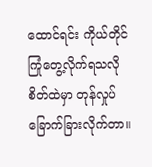ထောင်ရင်း ကိုယ်တိုင်ကြုံတွေ့လိုက်ရသလို စိတ်ထဲမှာ တုန်လှုပ်ခြောက်ခြားလိုက်တာ။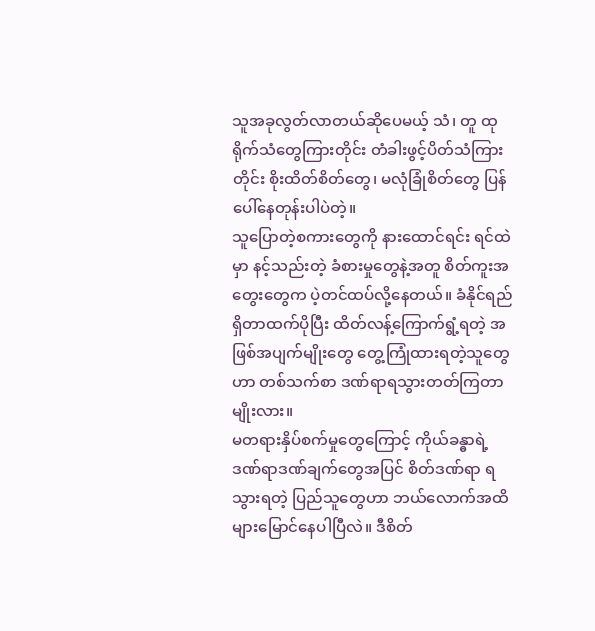သူအခုလွတ်လာတယ်ဆိုပေမယ့် သံ၊ တူ ထုရိုက်သံတွေကြားတိုင်း တံခါးဖွင့်ပိတ်သံကြားတိုင်း စိုးထိတ်စိတ်တွေ၊ မလုံခြုံစိတ်တွေ ပြန်ပေါ်နေတုန်းပါပဲတဲ့။
သူပြောတဲ့စကားတွေကို နားထောင်ရင်း ရင်ထဲမှာ နင့်သည်းတဲ့ ခံစားမှုတွေနဲ့အတူ စိတ်ကူးအတွေးတွေက ပဲ့တင်ထပ်လို့နေတယ်။ ခံနိုင်ရည်ရှိတာထက်ပိုပြီး ထိတ်လန့်ကြောက်ရွံ့ရတဲ့ အဖြစ်အပျက်မျိုးတွေ တွေ့ကြုံထားရတဲ့သူတွေဟာ တစ်သက်စာ ဒဏ်ရာရသွားတတ်ကြတာမျိုးလား။
မတရားနှိပ်စက်မှုတွေကြောင့် ကိုယ်ခန္ဓာရဲ့ ဒဏ်ရာဒဏ်ချက်တွေအပြင် စိတ်ဒဏ်ရာ ရသွားရတဲ့ ပြည်သူတွေဟာ ဘယ်လောက်အထိ များမြောင်နေပါပြီလဲ။ ဒီစိတ်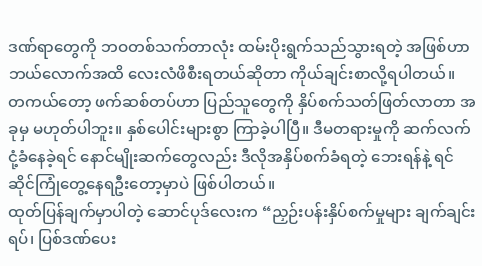ဒဏ်ရာတွေကို ဘဝတစ်သက်တာလုံး ထမ်းပိုးရွက်သည်သွားရတဲ့ အဖြစ်ဟာ ဘယ်လောက်အထိ လေးလံဖိစီးရတယ်ဆိုတာ ကိုယ်ချင်းစာလို့ရပါတယ်။
တကယ်တော့ ဖက်ဆစ်တပ်ဟာ ပြည်သူတွေကို နှိပ်စက်သတ်ဖြတ်လာတာ အခုမှ မဟုတ်ပါဘူး။ နှစ်ပေါင်းများစွာ ကြာခဲ့ပါပြီ။ ဒီမတရားမှုကို ဆက်လက်ငုံ့ခံနေခဲ့ရင် နောင်မျိုးဆက်တွေလည်း ဒီလိုအနှိပ်စက်ခံရတဲ့ ဘေးရန်နဲ့ ရင်ဆိုင်ကြုံတွေ့နေရဦးတော့မှာပဲ ဖြစ်ပါတယ်။
ထုတ်ပြန်ချက်မှာပါတဲ့ ဆောင်ပုဒ်လေးက “ညှဉ်းပန်းနှိပ်စက်မှုများ ချက်ချင်းရပ်၊ ပြစ်ဒဏ်ပေး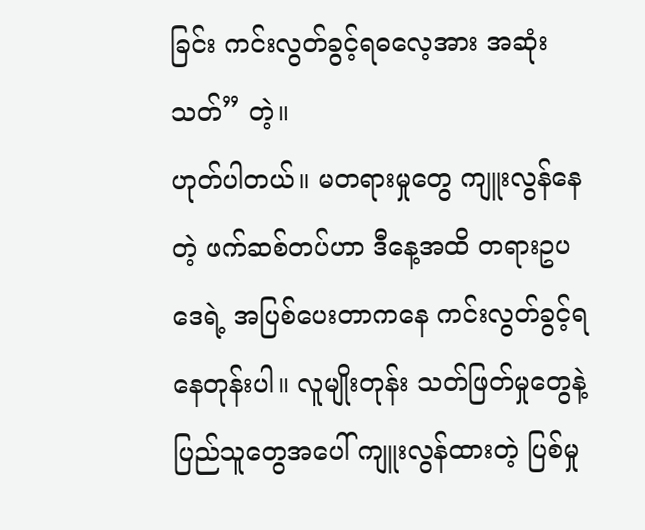ခြင်း ကင်းလွတ်ခွင့်ရဓလေ့အား အဆုံးသတ်” တဲ့။
ဟုတ်ပါတယ်။ မတရားမှုတွေ ကျူးလွန်နေတဲ့ ဖက်ဆစ်တပ်ဟာ ဒီနေ့အထိ တရားဥပဒေရဲ့ အပြစ်ပေးတာကနေ ကင်းလွတ်ခွင့်ရနေတုန်းပါ။ လူမျိုးတုန်း သတ်ဖြတ်မှုတွေနဲ့ ပြည်သူတွေအပေါ် ကျူးလွန်ထားတဲ့ ပြစ်မှု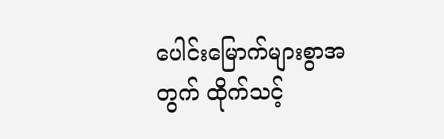ပေါင်းမြောက်များစွာအတွက် ထိုက်သင့်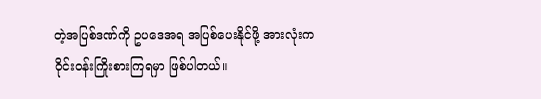တဲ့အပြစ်ဒဏ်ကို ဥပဒေအရ အပြစ်ပေးနိုင်ဖို့ အားလုံးက ဝိုင်းဝန်းကြိုးစားကြရမှာ ဖြစ်ပါတယ်။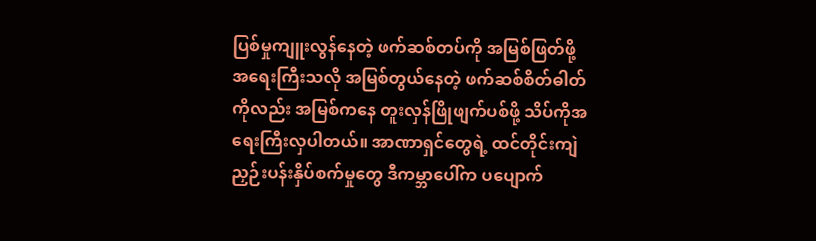ပြစ်မှုကျူးလွန်နေတဲ့ ဖက်ဆစ်တပ်ကို အမြစ်ဖြတ်ဖို့ အရေးကြီးသလို အမြစ်တွယ်နေတဲ့ ဖက်ဆစ်စိတ်ဓါတ်ကိုလည်း အမြစ်ကနေ တူးလှန်ဖြိုဖျက်ပစ်ဖို့ သိပ်ကိုအရေးကြီးလှပါတယ်။ အာဏာရှင်တွေရဲ့ ထင်တိုင်းကျဲ ညှဉ်းပန်းနှိပ်စက်မှုတွေ ဒီကမ္ဘာပေါ်က ပပျောက်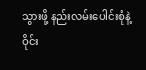သွားဖို့ နည်းလမ်းပေါင်းစုံနဲ့ ဝိုင်း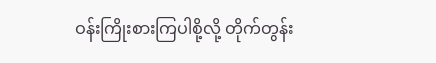ဝန်းကြိုးစားကြပါစို့လို့ တိုက်တွန်း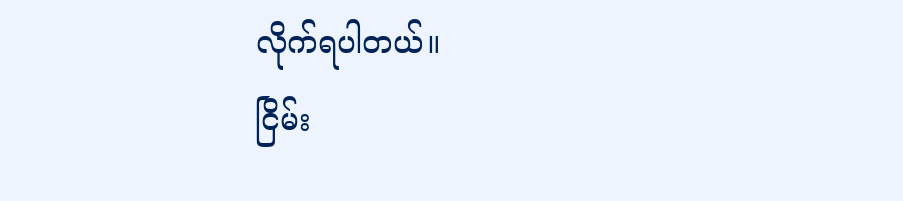လိုက်ရပါတယ်။
ငြိမ်း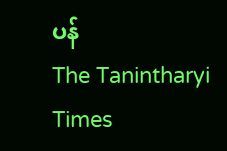ပန်
The Tanintharyi Times